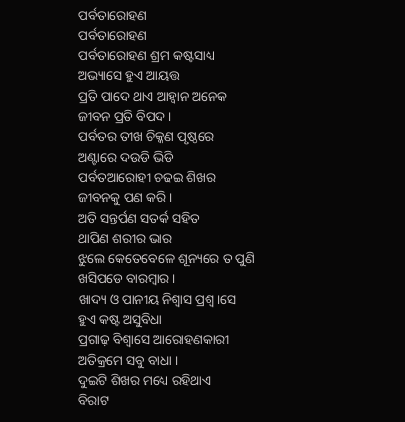ପର୍ବତାରୋହଣ
ପର୍ବତାରୋହଣ
ପର୍ବତାରୋହଣ ଶ୍ରମ କଷ୍ଟସାଧ୍ୟ
ଅଭ୍ୟାସେ ହୁଏ ଆୟତ୍ତ
ପ୍ରତି ପାଦେ ଥାଏ ଆହ୍ୱାନ ଅନେକ
ଜୀବନ ପ୍ରତି ବିପଦ ।
ପର୍ବତର ତୀଖ ଚିକ୍କଣ ପୃଷ୍ଠରେ
ଅଣ୍ଟାରେ ଦଉଡି ଭିଡି
ପର୍ବତଆରୋହୀ ଚଢଇ ଶିଖର
ଜୀବନକୁ ପଣ କରି ।
ଅତି ସନ୍ତର୍ପଣ ସତର୍କ ସହିତ
ଥାପିଣ ଶରୀର ଭାର
ଝୁଲେ କେତେବେଳେ ଶୂନ୍ୟରେ ତ ପୁଣି
ଖସିପଡେ ବାରମ୍ବାର ।
ଖାଦ୍ୟ ଓ ପାନୀୟ ନିଶ୍ୱାସ ପ୍ରଶ୍ୱ।ସେ
ହୁଏ କଷ୍ଟ ଅସୁବିଧା
ପ୍ରଗାଢ଼ ବିଶ୍ୱାସେ ଆରୋହଣକାରୀ
ଅତିକ୍ରମେ ସବୁ ବାଧା ।
ଦୁଇଟି ଶିଖର ମଧ୍ୟେ ରହିଥାଏ
ବିରାଟ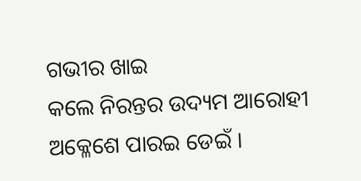ଗଭୀର ଖାଇ
କଲେ ନିରନ୍ତର ଉଦ୍ୟମ ଆରୋହୀ
ଅକ୍ଳେଶେ ପାରଇ ଡେଇଁ ।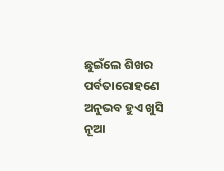ଛୁଇଁଲେ ଶିଖର ପର୍ବତାରୋହଣେ
ଅନୁଭବ ହୁଏ ଖୁସି
ନୂଆ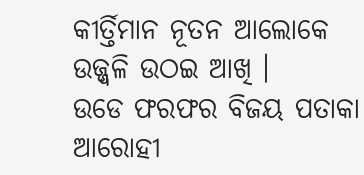କୀର୍ତ୍ତିମାନ ନୂତନ ଆଲୋକେ
ଉଜ୍ଜ୍ୱଳି ଉଠଇ ଆଖି ।
ଉଡେ ଫରଫର ବିଜୟ ପତାକା
ଆରୋହୀ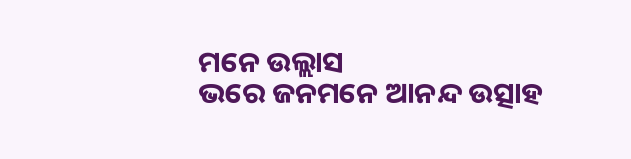ମନେ ଉଲ୍ଲାସ
ଭରେ ଜନମନେ ଆନନ୍ଦ ଉତ୍ସାହ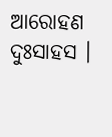ଆରୋହଣ ଦୁଃସାହସ ।